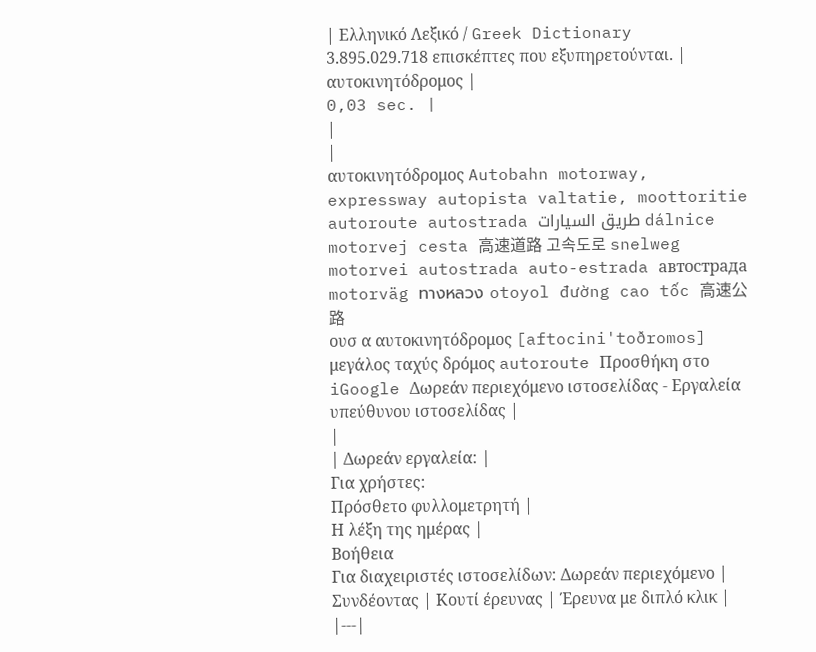| Ελληνικό Λεξικό / Greek Dictionary 3.895.029.718 επισκέπτες που εξυπηρετούνται. |
αυτοκινητόδρομος |
0,03 sec. |
|
|
αυτοκινητόδρομος Autobahn motorway, expressway autopista valtatie, moottoritie autoroute autostrada طريق السيارات dálnice motorvej cesta 高速道路 고속도로 snelweg motorvei autostrada auto-estrada автострада motorväg ทางหลวง otoyol đường cao tốc 高速公路
ουσ α αυτοκινητόδρομος [aftocini'toðromos] μεγάλος ταχύς δρόμος autoroute Προσθήκη στο iGoogle Δωρεάν περιεχόμενο ιστοσελίδας - Εργαλεία υπεύθυνου ιστοσελίδας |
|
| Δωρεάν εργαλεία: |
Για χρήστες:
Πρόσθετο φυλλομετρητή |
Η λέξη της ημέρας |
Βοήθεια
Για διαχειριστές ιστοσελίδων: Δωρεάν περιεχόμενο | Συνδέοντας | Κουτί έρευνας | Έρευνα με διπλό κλικ |
|---|